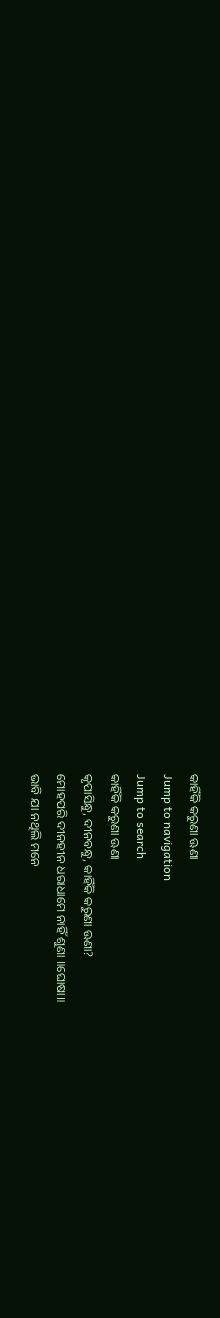କାହିଁକି କରୁଣା ଊଣା
Jump to navigation
Jump to search
କାହିଁକି କରୁଣା ଊଣା
କୃପାସିନ୍ଧୁ, ଦୀନବନ୍ଧୁ, କାହିଁକି କରୁଣା ଊଣା?
ମୋହପରି ଦୀନହୀନ ଧରାଧାମେ ନାହିଁ ଶୁଣା ॥ଘୋଷା॥
ଭାବି ଯା ନଥିଲି ମନେ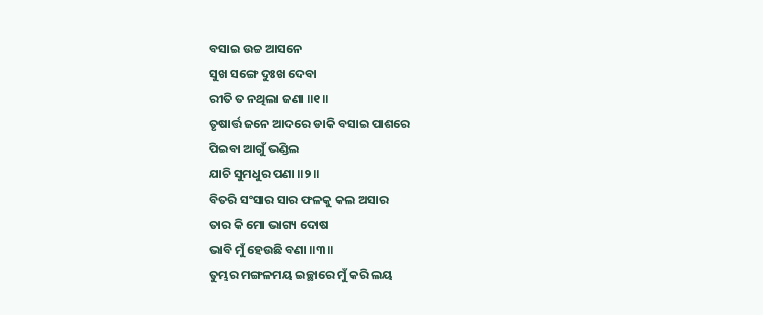ବସାଇ ଉଚ୍ଚ ଆସନେ
ସୁଖ ସଙ୍ଗେ ଦୁଃଖ ଦେବା
ରୀତି ତ ନଥିଲା ଜଣା ॥୧॥
ତୃଷାର୍ତ୍ତ ଜନେ ଆଦରେ ଡାକି ବସାଇ ପାଶରେ
ପିଇବା ଆଗୁଁ ଭଣ୍ଡିଲ
ଯାଚି ସୁମଧୁର ପଣା ॥୨॥
ବିତରି ସଂସାର ସାର ଫଳକୁ କଲ ଅସାର
ତାର କି ମୋ ଭାଗ୍ୟ ଦୋଷ
ଭାବି ମୁଁ ହେଉଛି ବଣା ॥୩॥
ତୁମ୍ଭର ମଙ୍ଗଳମୟ ଇଚ୍ଛାରେ ମୁଁ କରି ଲୟ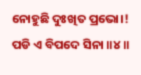ନୋହୁଛି ଦୁଃଖିତ ପ୍ରଭୋ।!
ପଡି ଏ ବିପଦେ ସିନା ॥୪॥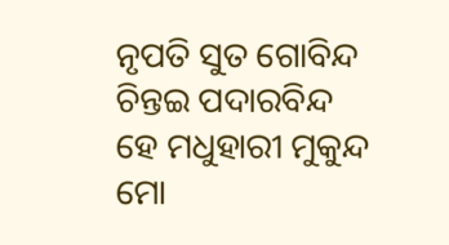ନୃପତି ସୁତ ଗୋବିନ୍ଦ ଚିନ୍ତଇ ପଦାରବିନ୍ଦ
ହେ ମଧୁହାରୀ ମୁକୁନ୍ଦ
ମୋ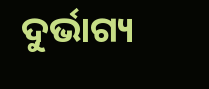ଦୁର୍ଭାଗ୍ୟ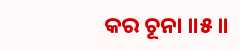କର ଚୂନା ॥୫॥